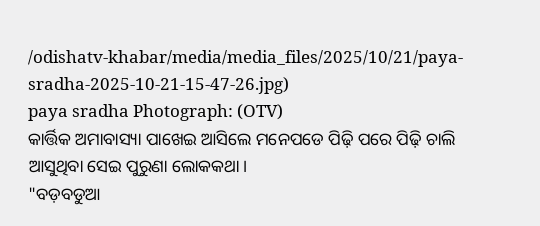/odishatv-khabar/media/media_files/2025/10/21/paya-sradha-2025-10-21-15-47-26.jpg)
paya sradha Photograph: (OTV)
କାର୍ତ୍ତିକ ଅମାବାସ୍ୟା ପାଖେଇ ଆସିଲେ ମନେପଡେ ପିଢ଼ି ପରେ ପିଢ଼ି ଚାଲି ଆସୁଥିବା ସେଇ ପୁରୁଣା ଲୋକକଥା।
"ବଡ଼ବଡୁଆ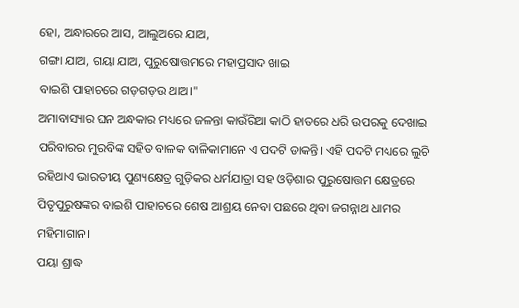ହୋ, ଅନ୍ଧାରରେ ଆସ, ଆଲୁଅରେ ଯାଅ,
ଗଙ୍ଗା ଯାଅ, ଗୟା ଯାଅ, ପୁରୁଷୋତ୍ତମରେ ମହାପ୍ରସାଦ ଖାଇ
ବାଇଶି ପାହାଚରେ ଗଡ଼ଗଡ଼ଉ ଥାଅ।"
ଅମାବାସ୍ୟାର ଘନ ଅନ୍ଧକାର ମଧ୍ୟରେ ଜଳନ୍ତା କାଉଁରିଆ କାଠି ହାତରେ ଧରି ଉପରକୁ ଦେଖାଇ ପରିବାରର ମୁରବିଙ୍କ ସହିତ ବାଳକ ବାଳିକାମାନେ ଏ ପଦଟି ଡାକନ୍ତି। ଏହି ପଦଟି ମଧ୍ୟରେ ଲୁଚି ରହିଥାଏ ଭାରତୀୟ ପୁଣ୍ୟକ୍ଷେତ୍ର ଗୁଡ଼ିକର ଧର୍ମଯାତ୍ରା ସହ ଓଡ଼ିଶାର ପୁରୁଷୋତ୍ତମ କ୍ଷେତ୍ରରେ ପିତୃପୁରୁଷଙ୍କର ବାଇଶି ପାହାଚରେ ଶେଷ ଆଶ୍ରୟ ନେବା ପଛରେ ଥିବା ଜଗନ୍ନାଥ ଧାମର ମହିମାଗାନ।
ପୟା ଶ୍ରାଦ୍ଧ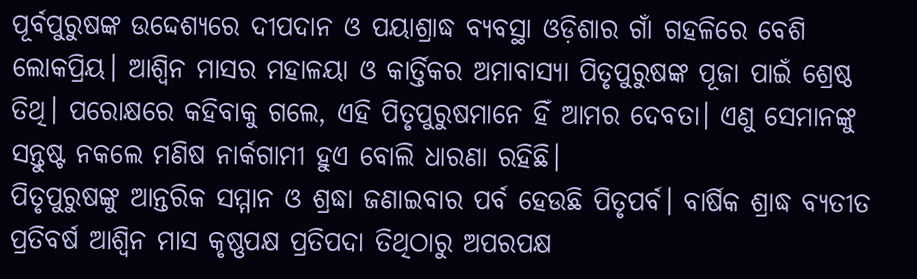ପୂର୍ବପୁରୁଷଙ୍କ ଉଦ୍ଦେଶ୍ୟରେ ଦୀପଦାନ ଓ ପୟାଶ୍ରାଦ୍ଧ ବ୍ୟବସ୍ଥା ଓଡ଼ିଶାର ଗାଁ ଗହଳିରେ ବେଶି ଲୋକପ୍ରିୟ। ଆଶ୍ୱିନ ମାସର ମହାଳୟା ଓ କାର୍ତ୍ତିକର ଅମାବାସ୍ୟା ପିତୃପୁରୁଷଙ୍କ ପୂଜା ପାଇଁ ଶ୍ରେଷ୍ଠ ତିଥି। ପରୋକ୍ଷରେ କହିବାକୁ ଗଲେ, ଏହି ପିତୃପୁରୁଷମାନେ ହିଁ ଆମର ଦେବତା। ଏଣୁ ସେମାନଙ୍କୁ ସନ୍ତୁଷ୍ଟ ନକଲେ ମଣିଷ ନାର୍କଗାମୀ ହୁଏ ବୋଲି ଧାରଣା ରହିଛି।
ପିତୃପୁରୁଷଙ୍କୁ ଆନ୍ତରିକ ସମ୍ମାନ ଓ ଶ୍ରଦ୍ଧା ଜଣାଇବାର ପର୍ବ ହେଉଛି ପିତୃପର୍ବ। ବାର୍ଷିକ ଶ୍ରାଦ୍ଧ ବ୍ୟତୀତ ପ୍ରତିବର୍ଷ ଆଶ୍ୱିନ ମାସ କୃଷ୍ଣପକ୍ଷ ପ୍ରତିପଦା ତିଥିଠାରୁ ଅପରପକ୍ଷ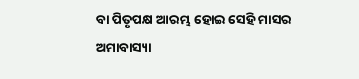ବା ପିତୃପକ୍ଷ ଆରମ୍ଭ ହୋଇ ସେହି ମାସର ଅମାବାସ୍ୟା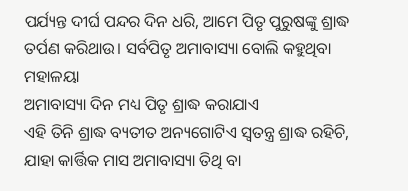ପର୍ଯ୍ୟନ୍ତ ଦୀର୍ଘ ପନ୍ଦର ଦିନ ଧରି, ଆମେ ପିତୃ ପୁରୁଷଙ୍କୁ ଶ୍ରାଦ୍ଧ ତର୍ପଣ କରିଥାଉ। ସର୍ବପିତୃ ଅମାବାସ୍ୟା ବୋଲି କହୁଥିବା ମହାଳୟା
ଅମାବାସ୍ୟା ଦିନ ମଧ୍ୟ ପିତୃ ଶ୍ରାଦ୍ଧ କରାଯାଏ
ଏହି ତିନି ଶ୍ରାଦ୍ଧ ବ୍ୟତୀତ ଅନ୍ୟଗୋଟିଏ ସ୍ଵତନ୍ତ୍ର ଶ୍ରାଦ୍ଧ ରହିଚି, ଯାହା କାର୍ତ୍ତିକ ମାସ ଅମାବାସ୍ୟା ତିଥି ବା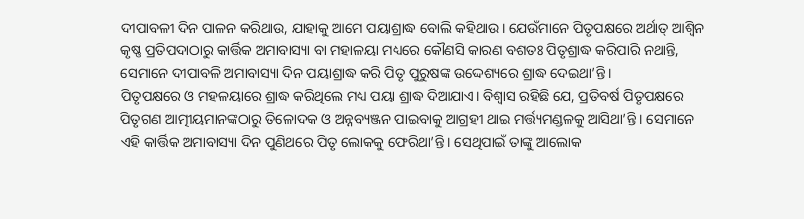ଦୀପାବଳୀ ଦିନ ପାଳନ କରିଥାଉ, ଯାହାକୁ ଆମେ ପୟାଶ୍ରାଦ୍ଧ ବୋଲି କହିଥାଉ। ଯେଉଁମାନେ ପିତୃପକ୍ଷରେ ଅର୍ଥାତ୍ ଆଶ୍ଵିନ କୃଷ୍ଣ ପ୍ରତିପଦାଠାରୁ କାର୍ତ୍ତିକ ଅମାବାସ୍ୟା ବା ମହାଳୟା ମଧ୍ୟରେ କୌଣସି କାରଣ ବଶତଃ ପିତୃଶ୍ରାଦ୍ଧ କରିପାରି ନଥାନ୍ତି, ସେମାନେ ଦୀପାବଳି ଅମାବାସ୍ୟା ଦିନ ପୟାଶ୍ରାଦ୍ଧ କରି ପିତୃ ପୁରୁଷଙ୍କ ଉଦ୍ଦେଶ୍ୟରେ ଶ୍ରାଦ୍ଧ ଦେଇଥା’ନ୍ତି।
ପିତୃପକ୍ଷରେ ଓ ମହଳୟାରେ ଶ୍ରାଦ୍ଧ କରିଥିଲେ ମଧ୍ୟ ପୟା ଶ୍ରାଦ୍ଧ ଦିଆଯାଏ। ବିଶ୍ୱାସ ରହିଛି ଯେ, ପ୍ରତିବର୍ଷ ପିତୃପକ୍ଷରେ ପିତୃଗଣ ଆତ୍ମୀୟମାନଙ୍କଠାରୁ ତିଳୋଦକ ଓ ଅନ୍ନବ୍ୟଞ୍ଜନ ପାଇବାକୁ ଆଗ୍ରହୀ ଥାଇ ମର୍ତ୍ତ୍ୟମଣ୍ଡଳକୁ ଆସିଥା’ନ୍ତି। ସେମାନେ ଏହି କାର୍ତ୍ତିକ ଅମାବାସ୍ୟା ଦିନ ପୁଣିଥରେ ପିତୃ ଲୋକକୁ ଫେରିଥା’ନ୍ତି। ସେଥିପାଇଁ ତାଙ୍କୁ ଆଲୋକ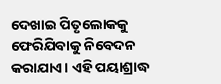ଦେଖାଇ ପିତୃଲୋକକୁ ଫେରିଯିବାକୁ ନିବେଦନ କରାଯାଏ। ଏହି ପୟାଶ୍ରାଦ୍ଧ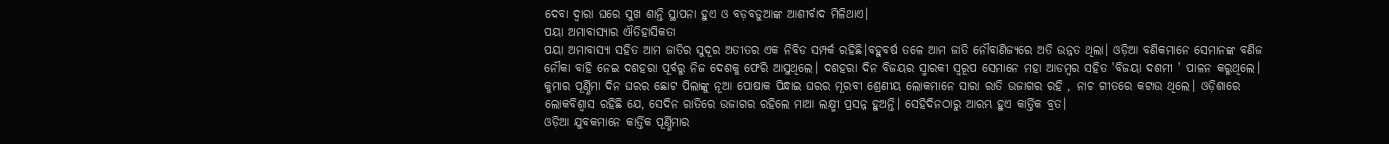ଦେବା ଦ୍ଵାରା ଘରେ ସୁଖ ଶାନ୍ତି ସ୍ଥାପନା ହୁଏ ଓ ବଡ଼ବଡୁଆଙ୍କ ଆଶୀର୍ବାଦ ମିଳିଥାଏ।
ପୟା ଅମାବାସ୍ୟାର ଐତିହାସିକତା
ପୟା ଅମାବାସ୍ୟା ସହିତ ଆମ ଜାତିର ସୁଦୂର ଅତୀତର ଏକ ନିବିଡ ସମ୍ପର୍କ ରହିଛି।ବହୁବର୍ଷ ତଳେ ଆମ ଜାତି ନୌବାଣିଜ୍ୟରେ ଅତି ଉନ୍ନତ ଥିଲା। ଓଡ଼ିଆ ବଣିକମାନେ ସେମାନଙ୍କ ବଣିଜ ନୌକା ବାହି ନେଇ ଦଶହରା ପୂର୍ବରୁ ନିଜ ଦେଶକୁ ଫେରି ଆସୁଥିଲେ। ଦଶହରା ଦିନ ବିଜୟର ସ୍ମାରକୀ ସ୍ୱରୂପ ସେମାନେ ମହା ଆଡମ୍ବର ସହିତ 'ବିଜୟା ଦଶମୀ ' ପାଳନ କରୁଥିଲେ। କୁମାର ପୂର୍ଣ୍ଣିମା ଦିନ ଘରର ଛୋଟ ପିଲାଙ୍କୁ ନୂଆ ପୋଷାକ ପିନ୍ଧାଇ ଘରର ମୂରବୀ ଶ୍ରେଣୀୟ ଲୋକମାନେ ସାରା ରାତି ଉଜାଗର ରହି , ନାଚ ଗୀତରେ କଟାଉ ଥିଲେ। ଓଡ଼ିଶାରେ ଲୋକବିଶ୍ୱାସ ରହିଛି ଯେ, ସେଦିନ ରାତିରେ ଉଜାଗର ରହିଲେ ମାଆ ଲକ୍ଷ୍ମୀ ପ୍ରସନ୍ନ ହୁଅନ୍ତି। ସେହିଦିନଠାରୁ ଆରମ୍ଭ ହୁଏ କାର୍ତ୍ତିକ ବ୍ରତ।
ଓଡ଼ିଆ ଯୁବକମାନେ କାର୍ତ୍ତିକ ପୂର୍ଣ୍ଣିମାର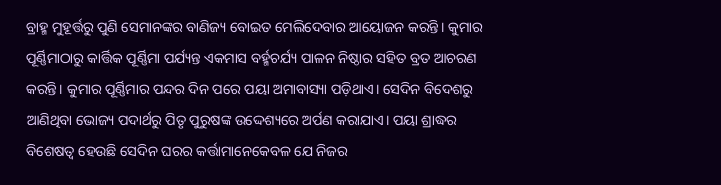ବ୍ରାହ୍ମ ମୁହୂର୍ତ୍ତରୁ ପୁଣି ସେମାନଙ୍କର ବାଣିଜ୍ୟ ବୋଇତ ମେଲିଦେବାର ଆୟୋଜନ କରନ୍ତି। କୁମାର ପୂର୍ଣ୍ଣିମାଠାରୁ କାର୍ତ୍ତିକ ପୂର୍ଣ୍ଣିମା ପର୍ଯ୍ୟନ୍ତ ଏକମାସ ବର୍ହ୍ମଚର୍ଯ୍ୟ ପାଳନ ନିଷ୍ଠାର ସହିତ ବ୍ରତ ଆଚରଣ କରନ୍ତି। କୁମାର ପୂର୍ଣ୍ଣିମାର ପନ୍ଦର ଦିନ ପରେ ପୟା ଅମାବାସ୍ୟା ପଡ଼ିଥାଏ। ସେଦିନ ବିଦେଶରୁ ଆଣିଥିବା ଭୋଜ୍ୟ ପଦାର୍ଥରୁ ପିତୃ ପୁରୁଷଙ୍କ ଉଦ୍ଦେଶ୍ୟରେ ଅର୍ପଣ କରାଯାଏ। ପୟା ଶ୍ରାଦ୍ଧର ବିଶେଷତ୍ବ ହେଉଛି ସେଦିନ ଘରର କର୍ତ୍ତାମାନେକେବଳ ଯେ ନିଜର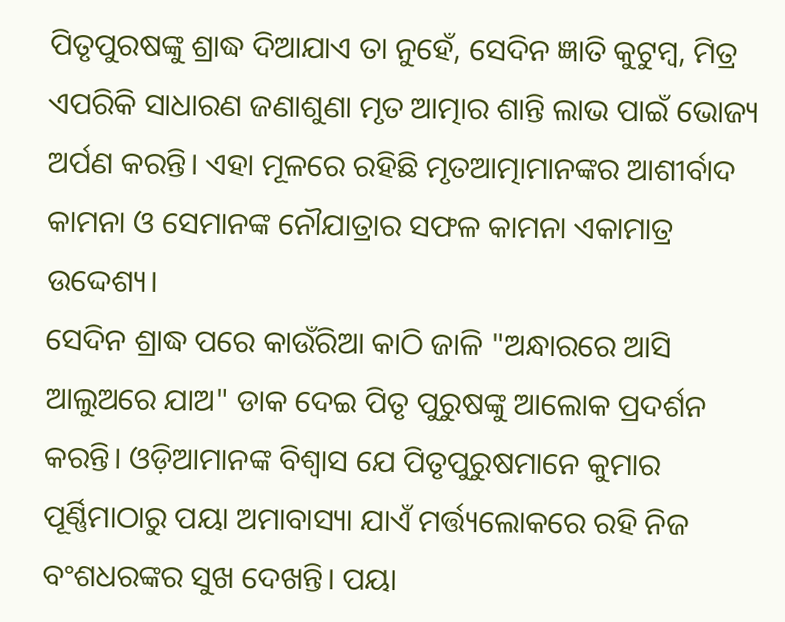ପିତୃପୁରଷଙ୍କୁ ଶ୍ରାଦ୍ଧ ଦିଆଯାଏ ତା ନୁହେଁ, ସେଦିନ ଜ୍ଞାତି କୁଟୁମ୍ବ, ମିତ୍ର ଏପରିକି ସାଧାରଣ ଜଣାଶୁଣା ମୃତ ଆତ୍ମାର ଶାନ୍ତି ଲାଭ ପାଇଁ ଭୋଜ୍ୟ ଅର୍ପଣ କରନ୍ତି। ଏହା ମୂଳରେ ରହିଛି ମୃତଆତ୍ମାମାନଙ୍କର ଆଶୀର୍ବାଦ କାମନା ଓ ସେମାନଙ୍କ ନୌଯାତ୍ରାର ସଫଳ କାମନା ଏକାମାତ୍ର ଉଦ୍ଦେଶ୍ୟ।
ସେଦିନ ଶ୍ରାଦ୍ଧ ପରେ କାଉଁରିଆ କାଠି ଜାଳି "ଅନ୍ଧାରରେ ଆସି ଆଲୁଅରେ ଯାଅ" ଡାକ ଦେଇ ପିତୃ ପୁରୁଷଙ୍କୁ ଆଲୋକ ପ୍ରଦର୍ଶନ କରନ୍ତି। ଓଡ଼ିଆମାନଙ୍କ ବିଶ୍ୱାସ ଯେ ପିତୃପୁରୁଷମାନେ କୁମାର ପୂର୍ଣ୍ଣିମାଠାରୁ ପୟା ଅମାବାସ୍ୟା ଯାଏଁ ମର୍ତ୍ତ୍ୟଲୋକରେ ରହି ନିଜ ବଂଶଧରଙ୍କର ସୁଖ ଦେଖନ୍ତି। ପୟା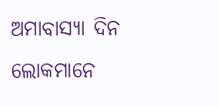ଅମାବାସ୍ୟା ଦିନ ଲୋକମାନେ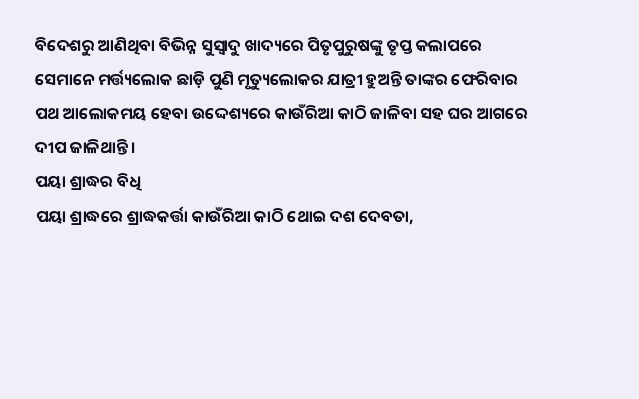ବିଦେଶରୁ ଆଣିଥିବା ବିଭିନ୍ନ ସୁସ୍ୱାଦୁ ଖାଦ୍ୟରେ ପିତୃପୁରୁଷଙ୍କୁ ତୃପ୍ତ କଲାପରେ ସେମାନେ ମର୍ତ୍ତ୍ୟଲୋକ ଛାଡ଼ି ପୁଣି ମୃତ୍ୟୁଲୋକର ଯାତ୍ରୀ ହୁଅନ୍ତି ତାଙ୍କର ଫେରିବାର ପଥ ଆଲୋକମୟ ହେବା ଉଦ୍ଦେଶ୍ୟରେ କାଉଁରିଆ କାଠି ଜାଳିବା ସହ ଘର ଆଗରେ ଦୀପ ଜାଳିଥାନ୍ତି ।
ପୟା ଶ୍ରାଦ୍ଧର ବିଧି
ପୟା ଶ୍ରାଦ୍ଧରେ ଶ୍ରାଦ୍ଧକର୍ତ୍ତା କାଉଁରିଆ କାଠି ଥୋଇ ଦଶ ଦେବତା,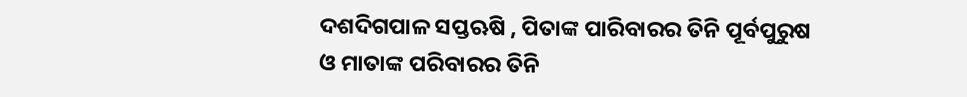ଦଶଦିଗପାଳ ସପ୍ତଋଷି , ପିତାଙ୍କ ପାରିବାରର ତିନି ପୂର୍ବପୁରୁଷ ଓ ମାତାଙ୍କ ପରିବାରର ତିନି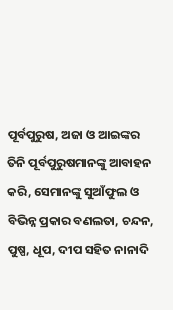ପୂର୍ବପୁରୁଷ, ଅଜା ଓ ଆଇଙ୍କର ତିନି ପୂର୍ବପୁରୁଷମାନଙ୍କୁ ଆବାହନ କରି, ସେମାନଙ୍କୁ ସୁଆଁଫୁଲ ଓ ବିଭିନ୍ନ ପ୍ରକାର ବଣଲତା, ଚନ୍ଦନ, ପୁଷ୍ପ, ଧୂପ, ଦୀପ ସହିତ ନାନାଦି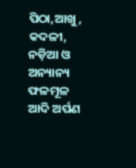ପିଠା,ଆଖୁ, କଦଳୀ, ନଡ଼ିଆ ଓ ଅନ୍ୟାନ୍ୟ ଫଳମୂଳ ଆଦି ଅର୍ପଣ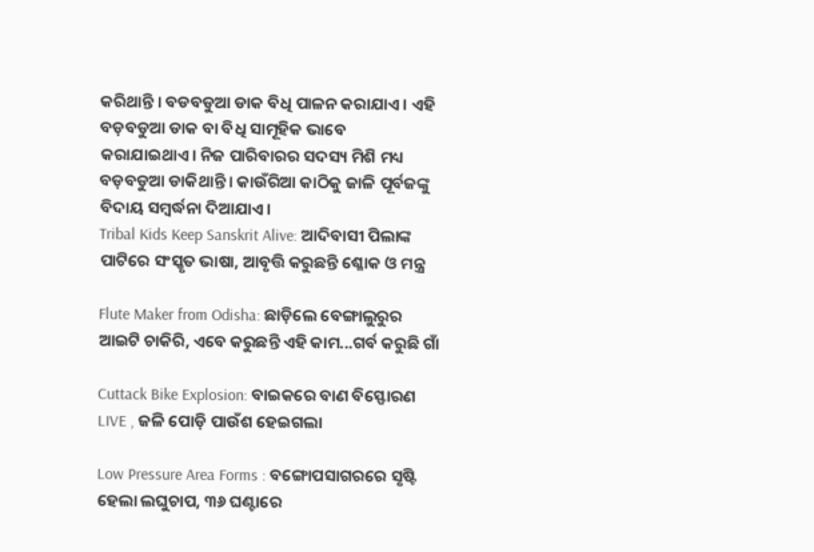କରିଥାନ୍ତି । ବଡବଡୁଆ ଡାକ ବିଧି ପାଳନ କରାଯାଏ । ଏହି ବଡ଼ବଡୁଆ ଡାକ ବା ବିଧି ସାମୂହିକ ଭାବେ କରାଯାଇଥାଏ। ନିଜ ପାରିବାରର ସଦସ୍ୟ ମିଶି ମଧ୍ୟ ବଡ଼ବଡୁଆ ଡାକିଥାନ୍ତି । କାଉଁରିଆ କାଠିକୁ ଜାଳି ପୂର୍ବଜଙ୍କୁ ବିଦାୟ ସମ୍ବର୍ଦ୍ଧନା ଦିଆଯାଏ।
Tribal Kids Keep Sanskrit Alive: ଆଦିବାସୀ ପିଲାଙ୍କ ପାଟିରେ ସଂସ୍କୃତ ଭାଷା, ଆବୃତ୍ତି କରୁଛନ୍ତି ଶ୍ଳୋକ ଓ ମନ୍ତ୍ର

Flute Maker from Odisha: ଛାଡ଼ିଲେ ବେଙ୍ଗାଲୁରୁର ଆଇଟି ଚାକିରି, ଏବେ କରୁଛନ୍ତି ଏହି କାମ...ଗର୍ବ କରୁଛି ଗାଁ

Cuttack Bike Explosion: ବାଇକରେ ବାଣ ବିସ୍ଫୋରଣ LIVE , ଜଳି ପୋଡ଼ି ପାଉଁଶ ହେଇଗଲା

Low Pressure Area Forms : ବଙ୍ଗୋପସାଗରରେ ସୃଷ୍ଟି ହେଲା ଲଘୁଚାପ, ୩୬ ଘଣ୍ଟାରେ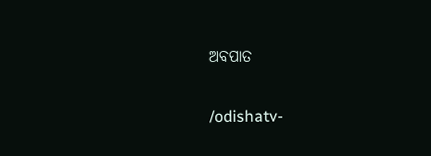ଅବପାତ

/odishatv-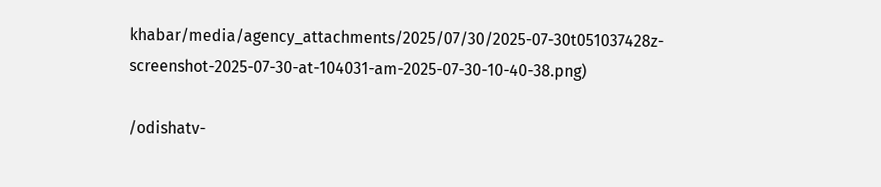khabar/media/agency_attachments/2025/07/30/2025-07-30t051037428z-screenshot-2025-07-30-at-104031-am-2025-07-30-10-40-38.png)

/odishatv-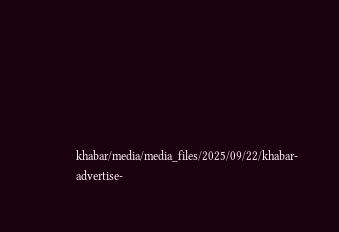khabar/media/media_files/2025/09/22/khabar-advertise-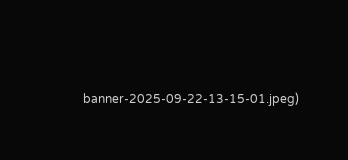banner-2025-09-22-13-15-01.jpeg)